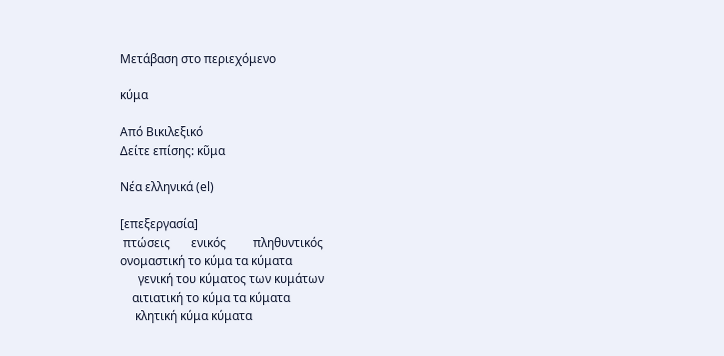Μετάβαση στο περιεχόμενο

κύμα

Από Βικιλεξικό
Δείτε επίσης: κῦμα

Νέα ελληνικά (el)

[επεξεργασία]
 πτώσεις       ενικός         πληθυντικός
ονομαστική το κύμα τα κύματα
      γενική του κύματος των κυμάτων
    αιτιατική το κύμα τα κύματα
     κλητική κύμα κύματα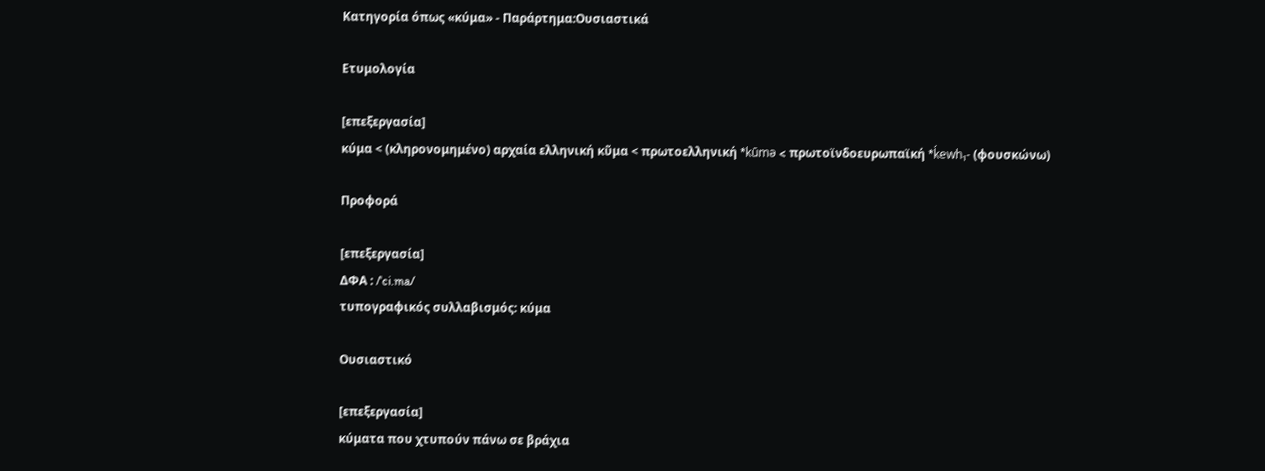Κατηγορία όπως «κύμα» - Παράρτημα:Ουσιαστικά

Ετυμολογία

[επεξεργασία]
κύμα < (κληρονομημένο) αρχαία ελληνική κῦμα < πρωτοελληνική *kūmə < πρωτοϊνδοευρωπαϊκή *ḱewh₁- (φουσκώνω)

Προφορά

[επεξεργασία]
ΔΦΑ : /ˈci.ma/
τυπογραφικός συλλαβισμός: κύμα

Ουσιαστικό

[επεξεργασία]
κύματα που χτυπούν πάνω σε βράχια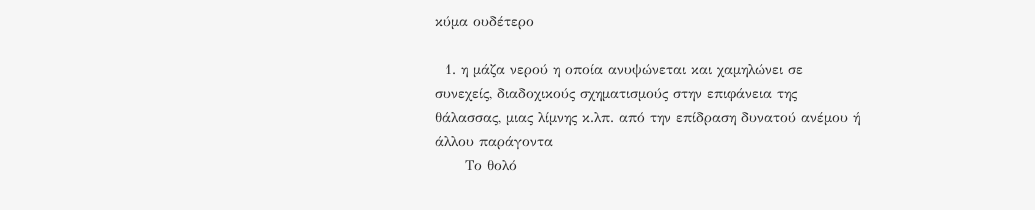κύμα ουδέτερο

  1. η μάζα νερού η οποία ανυψώνεται και χαμηλώνει σε συνεχείς, διαδοχικούς σχηματισμούς στην επιφάνεια της θάλασσας, μιας λίμνης κ.λπ. από την επίδραση δυνατού ανέμου ή άλλου παράγοντα
      Το θολό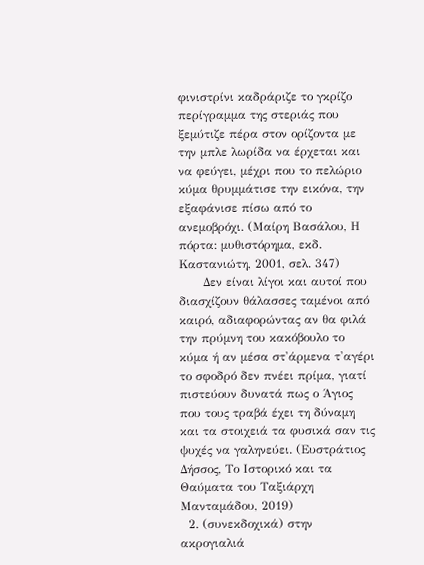φινιστρίνι καδράριζε το γκρίζο περίγραμμα της στεριάς που ξεμύτιζε πέρα στον ορίζοντα με την μπλε λωρίδα να έρχεται και να φεύγει, μέχρι που το πελώριο κύμα θρυμμάτισε την εικόνα, την εξαφάνισε πίσω από το ανεμοβρόχι. (Μαίρη Βασάλου, Η πόρτα: μυθιστόρημα, εκδ. Καστανιώτη, 2001, σελ. 347)
      Δεν είναι λίγοι και αυτοί που διασχίζουν θάλασσες ταμένοι από καιρό, αδιαφορώντας αν θα φιλά την πρύμνη του κακόβουλο το κύμα ή αν μέσα στ'άρμενα τ'αγέρι το σφοδρό δεν πνέει πρίμα, γιατί πιστεύουν δυνατά πως ο Άγιος που τους τραβά έχει τη δύναμη και τα στοιχειά τα φυσικά σαν τις ψυχές να γαληνεύει. (Ευστράτιος Δήσσος, Το Ιστορικό και τα Θαύματα του Ταξιάρχη Μανταμάδου, 2019)
  2. (συνεκδοχικά) στην ακρογιαλιά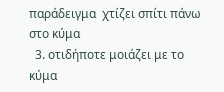παράδειγμα  χτίζει σπίτι πάνω στο κύμα
  3. οτιδήποτε μοιάζει με το κύμα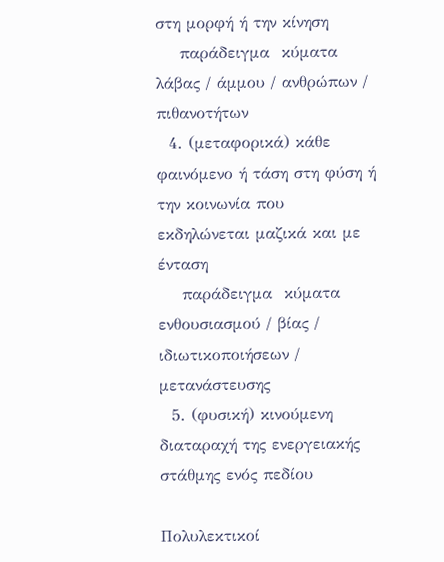στη μορφή ή την κίνηση
    παράδειγμα  κύματα λάβας / άμμου / ανθρώπων / πιθανοτήτων
  4. (μεταφορικά) κάθε φαινόμενο ή τάση στη φύση ή την κοινωνία που εκδηλώνεται μαζικά και με ένταση
    παράδειγμα  κύματα ενθουσιασμού / βίας / ιδιωτικοποιήσεων / μετανάστευσης
  5. (φυσική) κινούμενη διαταραχή της ενεργειακής στάθμης ενός πεδίου

Πολυλεκτικοί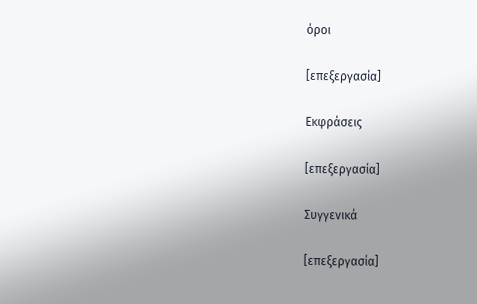όροι

[επεξεργασία]

Εκφράσεις

[επεξεργασία]

Συγγενικά

[επεξεργασία]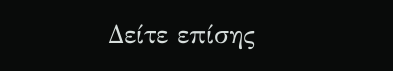Δείτε επίσης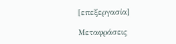[επεξεργασία]

Μεταφράσεις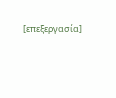[επεξεργασία]